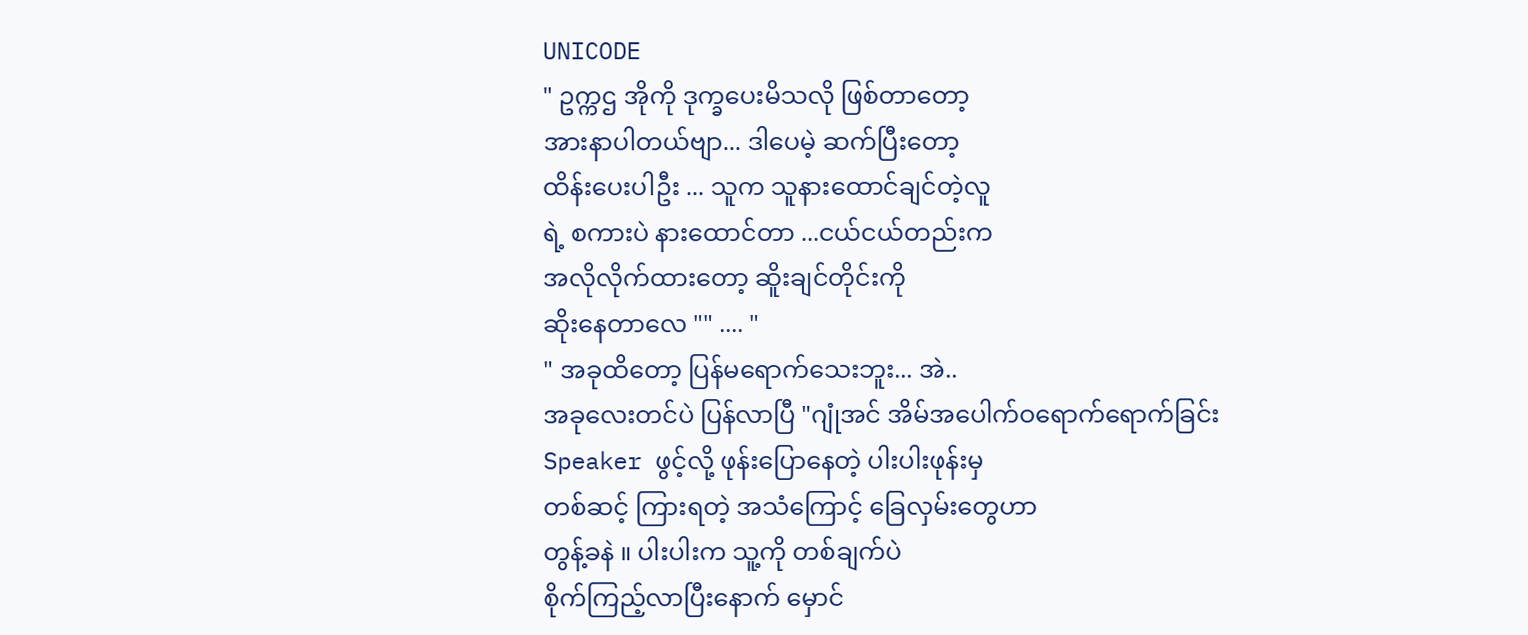UNICODE
" ဥက္ကဌ အိုကို ဒုက္ခပေးမိသလို ဖြစ်တာတော့
အားနာပါတယ်ဗျာ... ဒါပေမဲ့ ဆက်ပြီးတော့
ထိန်းပေးပါဦး ... သူက သူနားထောင်ချင်တဲ့လူ
ရဲ့ စကားပဲ နားထောင်တာ ...ငယ်ငယ်တည်းက
အလိုလိုက်ထားတော့ ဆိူးချင်တိုင်းကို
ဆိုးနေတာလေ "" .... "
" အခုထိတော့ ပြန်မရောက်သေးဘူး... အဲ..
အခုလေးတင်ပဲ ပြန်လာပြီ "ဂျုံအင် အိမ်အပေါက်ဝရောက်ရောက်ခြင်း
Speaker ဖွင့်လို့ ဖုန်းပြောနေတဲ့ ပါးပါးဖုန်းမှ
တစ်ဆင့် ကြားရတဲ့ အသံကြောင့် ခြေလှမ်းတွေဟာ
တွန့်ခနဲ ။ ပါးပါးက သူ့ကို တစ်ချက်ပဲ
စိုက်ကြည့်လာပြီးနောက် မှောင်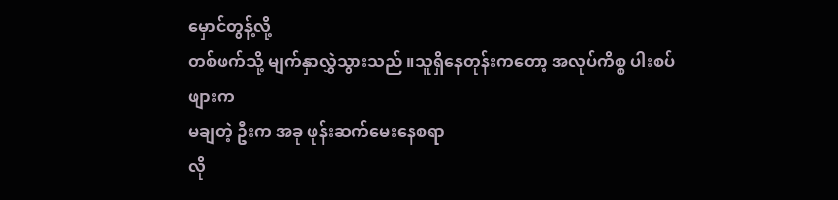မှောင်တွန့်လို့
တစ်ဖက်သို့ မျက်နှာလွှဲသွားသည် ။သူရှိနေတုန်းကတော့ အလုပ်ကိစ္စ ပါးစပ်ဖျားက
မချတဲ့ ဦးက အခု ဖုန်းဆက်မေးနေစရာ
လို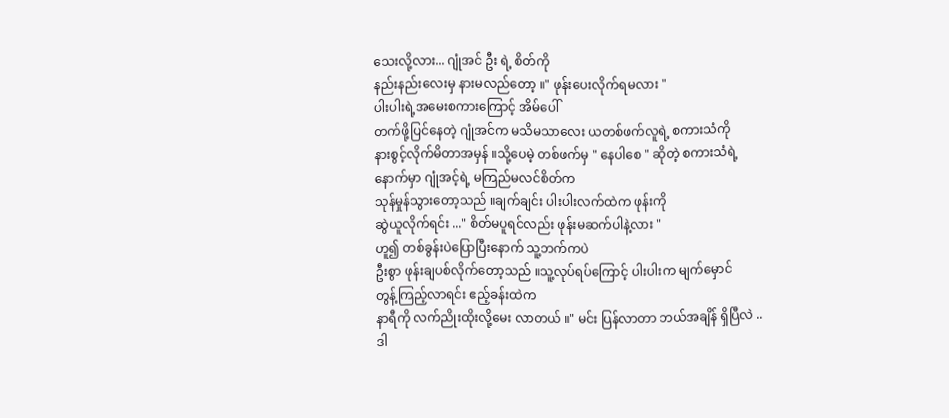သေးလို့လား... ဂျုံအင် ဦး ရဲ့ စိတ်ကို
နည်းနည်းလေးမှ နားမလည်တော့ ။" ဖုန်းပေးလိုက်ရမလား "
ပါးပါးရဲ့အမေးစကားကြောင့် အိမ်ပေါ်
တက်ဖို့ပြင်နေတဲ့ ဂျုံအင်က မသိမသာလေး ယတစ်ဖက်လူရဲ့ စကားသံကို
နားစွင့်လိုက်မိတာအမှန် ။သို့ပေမဲ့ တစ်ဖက်မှ " နေပါစေ " ဆိုတဲ့ စကားသံရဲ့
နောက်မှာ ဂျုံအင့်ရဲ့ မကြည်မလင်စိတ်က
သုန်မှုန်သွားတော့သည် ။ချက်ချင်း ပါးပါးလက်ထဲက ဖုန်းကို
ဆွဲယူလိုက်ရင်း ..." စိတ်မပူရင်လည်း ဖုန်းမဆက်ပါနဲ့လား "
ဟူ၍ တစ်ခွန်းပဲပြောပြီးနောက် သူ့ဘက်ကပဲ
ဦးစွာ ဖုန်းချပစ်လိုက်တော့သည် ။သူ့လုပ်ရပ်ကြောင့် ပါးပါးက မျက်မှောင်
တွန့်ကြည့်လာရင်း ဧည့်ခန်းထဲက
နာရီကို လက်ညိုးထိုးလို့မေး လာတယ် ။" မင်း ပြန်လာတာ ဘယ်အချိန် ရှိပြီလဲ ..
ဒါ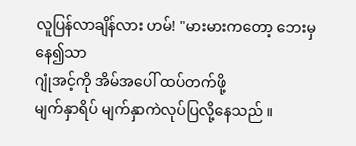လူပြန်လာချိန်လား ဟမ်! "မားမားကတော့ ဘေးမှနေ၍သာ
ဂျုံအင့်ကို အိမ်အပေါ် ထပ်တက်ဖို့
မျက်နှာရိပ် မျက်နှာကဲလုပ်ပြလို့နေသည် ။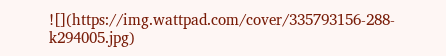![](https://img.wattpad.com/cover/335793156-288-k294005.jpg)